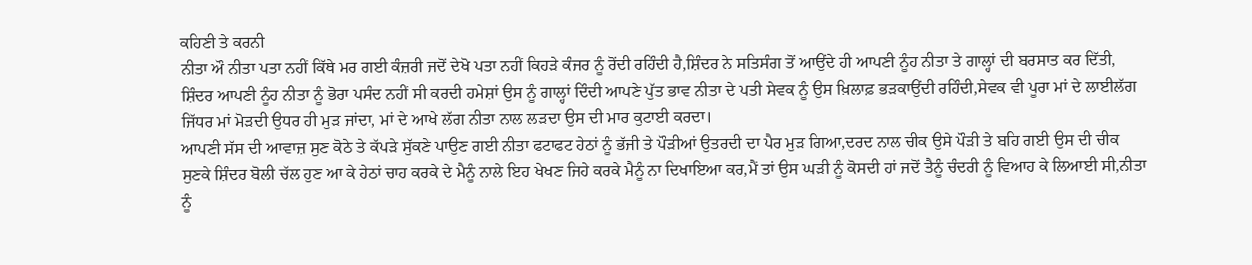ਕਹਿਣੀ ਤੇ ਕਰਨੀ
ਨੀਤਾ ਔ ਨੀਤਾ ਪਤਾ ਨਹੀਂ ਕਿੱਥੇ ਮਰ ਗਈ ਕੰਜ਼ਰੀ ਜਦੋਂ ਦੇਖੋ ਪਤਾ ਨਹੀਂ ਕਿਹੜੇ ਕੰਜਰ ਨੂੰ ਰੋਂਦੀ ਰਹਿੰਦੀ ਹੈ,ਸ਼ਿੰਦਰ ਨੇ ਸਤਿਸੰਗ ਤੋਂ ਆਉਂਦੇ ਹੀ ਆਪਣੀ ਨੂੰਹ ਨੀਤਾ ਤੇ ਗਾਲ੍ਹਾਂ ਦੀ ਬਰਸਾਤ ਕਰ ਦਿੱਤੀ, ਸ਼ਿੰਦਰ ਆਪਣੀ ਨੂੰਹ ਨੀਤਾ ਨੂੰ ਭੋਰਾ ਪਸੰਦ ਨਹੀਂ ਸੀ ਕਰਦੀ ਹਮੇਸ਼ਾਂ ਉਸ ਨੂੰ ਗਾਲ੍ਹਾਂ ਦਿੰਦੀ ਆਪਣੇ ਪੁੱਤ ਭਾਵ ਨੀਤਾ ਦੇ ਪਤੀ ਸੇਵਕ ਨੂੰ ਉਸ ਖ਼ਿਲਾਫ਼ ਭੜਕਾਉਂਦੀ ਰਹਿੰਦੀ,ਸੇਵਕ ਵੀ ਪੂਰਾ ਮਾਂ ਦੇ ਲਾਈਲੱਗ ਜਿੱਧਰ ਮਾਂ ਮੋਡ਼ਦੀ ਉਧਰ ਹੀ ਮੁੜ ਜਾਂਦਾ, ਮਾਂ ਦੇ ਆਖੇ ਲੱਗ ਨੀਤਾ ਨਾਲ ਲੜਦਾ ਉਸ ਦੀ ਮਾਰ ਕੁਟਾਈ ਕਰਦਾ।
ਆਪਣੀ ਸੱਸ ਦੀ ਆਵਾਜ਼ ਸੁਣ ਕੋਠੇ ਤੇ ਕੱਪੜੇ ਸੁੱਕਣੇ ਪਾਉਣ ਗਈ ਨੀਤਾ ਫਟਾਫਟ ਹੇਠਾਂ ਨੂੰ ਭੱਜੀ ਤੇ ਪੌੜੀਆਂ ਉਤਰਦੀ ਦਾ ਪੈਰ ਮੁੜ ਗਿਆ,ਦਰਦ ਨਾਲ ਚੀਕ ਉਸੇ ਪੌੜੀ ਤੇ ਬਹਿ ਗਈ ਉਸ ਦੀ ਚੀਕ ਸੁਣਕੇ ਸ਼ਿੰਦਰ ਬੋਲੀ ਚੱਲ ਹੁਣ ਆ ਕੇ ਹੇਠਾਂ ਚਾਹ ਕਰਕੇ ਦੇ ਮੈਨੂੰ ਨਾਲੇ ਇਹ ਖੇਖਣ ਜਿਹੇ ਕਰਕੇ ਮੈਨੂੰ ਨਾ ਦਿਖਾਇਆ ਕਰ,ਮੈਂ ਤਾਂ ਉਸ ਘੜੀ ਨੂੰ ਕੋਸਦੀ ਹਾਂ ਜਦੋਂ ਤੈਨੂੰ ਚੰਦਰੀ ਨੂੰ ਵਿਆਹ ਕੇ ਲਿਆਈ ਸੀ,ਨੀਤਾ ਨੂੰ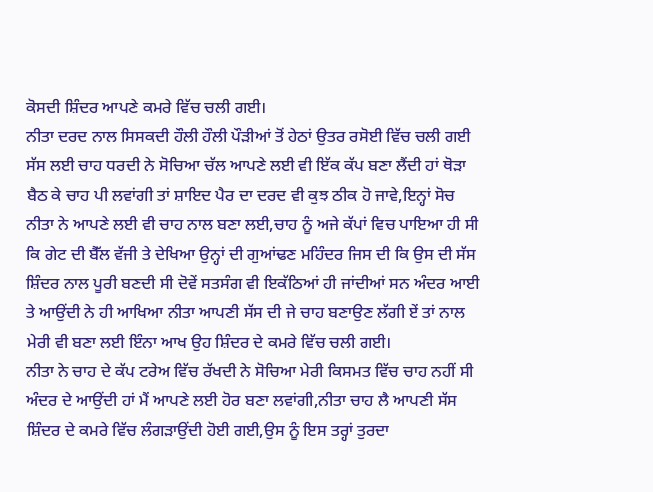ਕੋਸਦੀ ਸ਼ਿੰਦਰ ਆਪਣੇ ਕਮਰੇ ਵਿੱਚ ਚਲੀ ਗਈ।
ਨੀਤਾ ਦਰਦ ਨਾਲ ਸਿਸਕਦੀ ਹੌਲੀ ਹੌਲੀ ਪੌੜੀਆਂ ਤੋਂ ਹੇਠਾਂ ਉਤਰ ਰਸੋਈ ਵਿੱਚ ਚਲੀ ਗਈ ਸੱਸ ਲਈ ਚਾਹ ਧਰਦੀ ਨੇ ਸੋਚਿਆ ਚੱਲ ਆਪਣੇ ਲਈ ਵੀ ਇੱਕ ਕੱਪ ਬਣਾ ਲੈਂਦੀ ਹਾਂ ਥੋੜਾ ਬੈਠ ਕੇ ਚਾਹ ਪੀ ਲਵਾਂਗੀ ਤਾਂ ਸ਼ਾਇਦ ਪੈਰ ਦਾ ਦਰਦ ਵੀ ਕੁਝ ਠੀਕ ਹੋ ਜਾਵੇ,ਇਨ੍ਹਾਂ ਸੋਚ ਨੀਤਾ ਨੇ ਆਪਣੇ ਲਈ ਵੀ ਚਾਹ ਨਾਲ ਬਣਾ ਲਈ,ਚਾਹ ਨੂੰ ਅਜੇ ਕੱਪਾਂ ਵਿਚ ਪਾਇਆ ਹੀ ਸੀ ਕਿ ਗੇਟ ਦੀ ਬੈੱਲ ਵੱਜੀ ਤੇ ਦੇਖਿਆ ਉਨ੍ਹਾਂ ਦੀ ਗੁਆਂਢਣ ਮਹਿੰਦਰ ਜਿਸ ਦੀ ਕਿ ਉਸ ਦੀ ਸੱਸ ਸ਼ਿੰਦਰ ਨਾਲ ਪੂਰੀ ਬਣਦੀ ਸੀ ਦੋਵੇਂ ਸਤਸੰਗ ਵੀ ਇਕੱਠਿਆਂ ਹੀ ਜਾਂਦੀਆਂ ਸਨ ਅੰਦਰ ਆਈ ਤੇ ਆਉਂਦੀ ਨੇ ਹੀ ਆਖਿਆ ਨੀਤਾ ਆਪਣੀ ਸੱਸ ਦੀ ਜੇ ਚਾਹ ਬਣਾਉਣ ਲੱਗੀ ਏਂ ਤਾਂ ਨਾਲ ਮੇਰੀ ਵੀ ਬਣਾ ਲਈ ਇੰਨਾ ਆਖ ਉਹ ਸ਼ਿੰਦਰ ਦੇ ਕਮਰੇ ਵਿੱਚ ਚਲੀ ਗਈ।
ਨੀਤਾ ਨੇ ਚਾਹ ਦੇ ਕੱਪ ਟਰੇਅ ਵਿੱਚ ਰੱਖਦੀ ਨੇ ਸੋਚਿਆ ਮੇਰੀ ਕਿਸਮਤ ਵਿੱਚ ਚਾਹ ਨਹੀਂ ਸੀ ਅੰਦਰ ਦੇ ਆਉਂਦੀ ਹਾਂ ਮੈਂ ਆਪਣੇ ਲਈ ਹੋਰ ਬਣਾ ਲਵਾਂਗੀ,ਨੀਤਾ ਚਾਹ ਲੈ ਆਪਣੀ ਸੱਸ ਸ਼ਿੰਦਰ ਦੇ ਕਮਰੇ ਵਿੱਚ ਲੰਗੜਾਉਂਦੀ ਹੋਈ ਗਈ,ਉਸ ਨੂੰ ਇਸ ਤਰ੍ਹਾਂ ਤੁਰਦਾ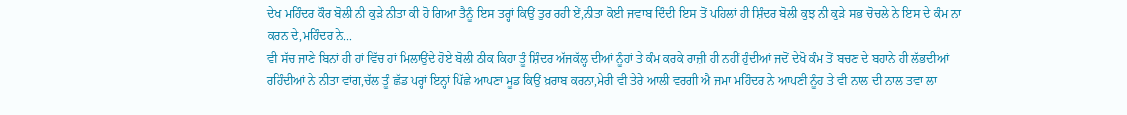ਦੇਖ ਮਹਿੰਦਰ ਕੌਰ ਬੋਲੀ ਨੀ ਕੁੜੇ ਨੀਤਾ ਕੀ ਹੋ ਗਿਆ ਤੈਨੂੰ ਇਸ ਤਰ੍ਹਾਂ ਕਿਉਂ ਤੁਰ ਰਹੀ ਏਂ,ਨੀਤਾ ਕੋਈ ਜਵਾਬ ਦਿੰਦੀ ਇਸ ਤੋਂ ਪਹਿਲਾਂ ਹੀ ਸ਼ਿੰਦਰ ਬੋਲੀ ਕੁਝ ਨੀ ਕੁੜੇ ਸਭ ਚੋਚਲੇ ਨੇ ਇਸ ਦੇ ਕੰਮ ਨਾ ਕਰਨ ਦੇ,ਮਹਿੰਦਰ ਨੇ...
ਵੀ ਸੱਚ ਜਾਣੇ ਬਿਨਾਂ ਹੀ ਹਾਂ ਵਿੱਚ ਹਾਂ ਮਿਲਾਉਂਦੇ ਹੋਏ ਬੋਲੀ ਠੀਕ ਕਿਹਾ ਤੂੰ ਸ਼ਿੰਦਰ ਅੱਜਕੱਲ੍ਹ ਦੀਆਂ ਨੂੰਹਾਂ ਤੇ ਕੰਮ ਕਰਕੇ ਰਾਜ਼ੀ ਹੀ ਨਹੀਂ ਹੁੰਦੀਆਂ ਜਦੋਂ ਦੇਖੋ ਕੰਮ ਤੋਂ ਬਚਣ ਦੇ ਬਹਾਨੇ ਹੀ ਲੱਭਦੀਆਂ ਰਹਿੰਦੀਆਂ ਨੇ ਨੀਤਾ ਵਾਂਗ,ਚੱਲ ਤੂੰ ਛੱਡ ਪਰ੍ਹਾਂ ਇਨ੍ਹਾਂ ਪਿੱਛੇ ਆਪਣਾ ਮੂਡ ਕਿਉਂ ਖ਼ਰਾਬ ਕਰਨਾ,ਮੇਰੀ ਵੀ ਤੇਰੇ ਆਲੀ ਵਰਗੀ ਐ ਜਮਾ ਮਹਿੰਦਰ ਨੇ ਆਪਣੀ ਨੂੰਹ ਤੇ ਵੀ ਨਾਲ ਦੀ ਨਾਲ ਤਵਾ ਲਾ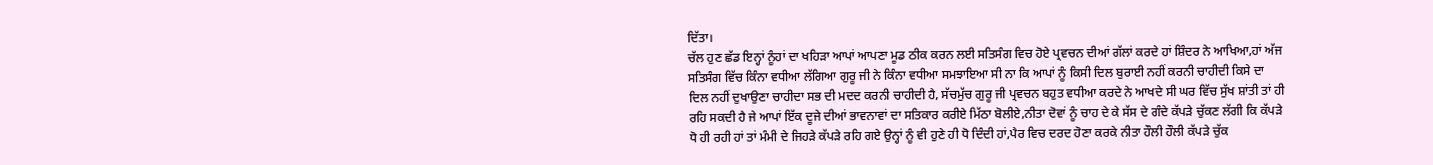ਦਿੱਤਾ।
ਚੱਲ ਹੁਣ ਛੱਡ ਇਨ੍ਹਾਂ ਨੂੰਹਾਂ ਦਾ ਖਹਿੜਾ ਆਪਾਂ ਆਪਣਾ ਮੂਡ ਠੀਕ ਕਰਨ ਲਈ ਸਤਿਸੰਗ ਵਿਚ ਹੋਏ ਪ੍ਰਵਚਨ ਦੀਆਂ ਗੱਲਾਂ ਕਰਦੇ ਹਾਂ ਸ਼ਿੰਦਰ ਨੇ ਆਖਿਆ,ਹਾਂ ਅੱਜ ਸਤਿਸੰਗ ਵਿੱਚ ਕਿੰਨਾ ਵਧੀਆ ਲੱਗਿਆ ਗੁਰੂ ਜੀ ਨੇ ਕਿੰਨਾ ਵਧੀਆ ਸਮਝਾਇਆ ਸੀ ਨਾ ਕਿ ਆਪਾਂ ਨੂੰ ਕਿਸੀ ਦਿਲ ਬੁਰਾਈ ਨਹੀਂ ਕਰਨੀ ਚਾਹੀਦੀ ਕਿਸੇ ਦਾ ਦਿਲ ਨਹੀਂ ਦੁਖਾਉਣਾ ਚਾਹੀਦਾ ਸਭ ਦੀ ਮਦਦ ਕਰਨੀ ਚਾਹੀਦੀ ਹੈ, ਸੱਚਮੁੱਚ ਗੁਰੂ ਜੀ ਪ੍ਰਵਚਨ ਬਹੁਤ ਵਧੀਆ ਕਰਦੇ ਨੇ ਆਖਦੇ ਸੀ ਘਰ ਵਿੱਚ ਸੁੱਖ ਸ਼ਾਂਤੀ ਤਾਂ ਹੀ ਰਹਿ ਸਕਦੀ ਹੈ ਜੇ ਆਪਾਂ ਇੱਕ ਦੂਜੇ ਦੀਆਂ ਭਾਵਨਾਵਾਂ ਦਾ ਸਤਿਕਾਰ ਕਰੀਏ ਮਿੱਠਾ ਬੋਲੀਏ,ਨੀਤਾ ਦੋਵਾਂ ਨੂੰ ਚਾਹ ਦੇ ਕੇ ਸੱਸ ਦੇ ਗੰਦੇ ਕੱਪੜੇ ਚੁੱਕਣ ਲੱਗੀ ਕਿ ਕੱਪੜੇ ਧੋ ਹੀ ਰਹੀ ਹਾਂ ਤਾਂ ਮੰਮੀ ਦੇ ਜਿਹੜੇ ਕੱਪੜੇ ਰਹਿ ਗਏ ਉਨ੍ਹਾਂ ਨੂੰ ਵੀ ਹੁਣੇ ਹੀ ਧੋ ਦਿੰਦੀ ਹਾਂ,ਪੈਰ ਵਿਚ ਦਰਦ ਹੋਣਾ ਕਰਕੇ ਨੀਤਾ ਹੌਲੀ ਹੌਲੀ ਕੱਪੜੇ ਚੁੱਕ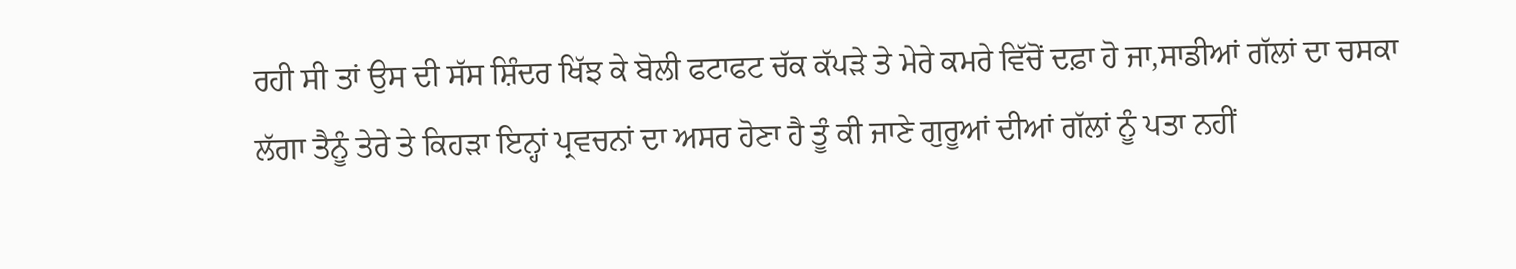ਰਹੀ ਸੀ ਤਾਂ ਉਸ ਦੀ ਸੱਸ ਸ਼ਿੰਦਰ ਖਿੱਝ ਕੇ ਬੋਲੀ ਫਟਾਫਟ ਚੱਕ ਕੱਪੜੇ ਤੇ ਮੇਰੇ ਕਮਰੇ ਵਿੱਚੋਂ ਦਫ਼ਾ ਹੋ ਜਾ,ਸਾਡੀਆਂ ਗੱਲਾਂ ਦਾ ਚਸਕਾ ਲੱਗਾ ਤੈਨੂੰ ਤੇਰੇ ਤੇ ਕਿਹੜਾ ਇਨ੍ਹਾਂ ਪ੍ਰਵਚਨਾਂ ਦਾ ਅਸਰ ਹੋਣਾ ਹੈ ਤੂੰ ਕੀ ਜਾਣੇ ਗੁਰੂਆਂ ਦੀਆਂ ਗੱਲਾਂ ਨੂੰ ਪਤਾ ਨਹੀਂ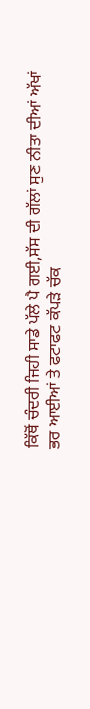ਕਿੱਥੋਂ ਚੰਦਰੀ ਜਿਹੀ ਸਾਡੇ ਪੱਲੇ ਪੈ ਗਈ,ਸੱਸ ਦੀ ਗੱਲਾਂ ਸੁਣ ਨੀਤਾ ਦੀਆਂ ਅੱਖਾਂ ਭਰ ਆਈਆਂ ਤੇ ਫਟਾਫਟ ਕੱਪਡ਼ੇ ਚੱਕ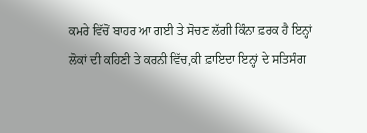ਕਮਰੇ ਵਿੱਚੋਂ ਬਾਹਰ ਆ ਗਈ ਤੇ ਸੋਚਣ ਲੱਗੀ ਕਿੰਨਾ ਫ਼ਰਕ ਹੈ ਇਨ੍ਹਾਂ ਲੋਕਾਂ ਦੀ ਕਹਿਣੀ ਤੇ ਕਰਨੀ ਵਿੱਚ,ਕੀ ਫ਼ਾਇਦਾ ਇਨ੍ਹਾਂ ਦੇ ਸਤਿਸੰਗ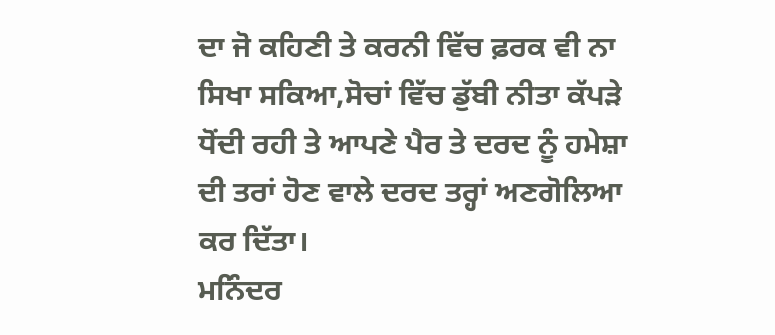ਦਾ ਜੋ ਕਹਿਣੀ ਤੇ ਕਰਨੀ ਵਿੱਚ ਫ਼ਰਕ ਵੀ ਨਾ ਸਿਖਾ ਸਕਿਆ,ਸੋਚਾਂ ਵਿੱਚ ਡੁੱਬੀ ਨੀਤਾ ਕੱਪੜੇ ਧੋਂਦੀ ਰਹੀ ਤੇ ਆਪਣੇ ਪੈਰ ਤੇ ਦਰਦ ਨੂੰ ਹਮੇਸ਼ਾ ਦੀ ਤਰਾਂ ਹੋਣ ਵਾਲੇ ਦਰਦ ਤਰ੍ਹਾਂ ਅਣਗੋਲਿਆ ਕਰ ਦਿੱਤਾ।
ਮਨਿੰਦਰ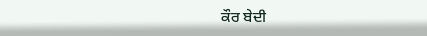ਕੌਰ ਬੇਦੀ